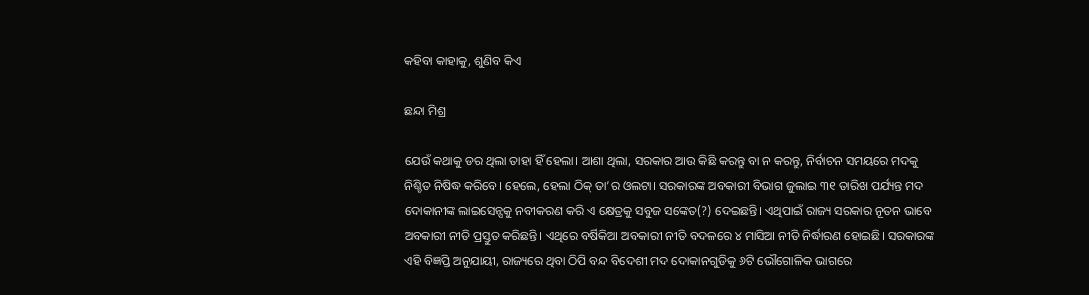କହିବା କାହାକୁ, ଶୁଣିବ କିଏ

ଛନ୍ଦା ମିଶ୍ର

ଯେଉଁ କଥାକୁ ଡର ଥିଲା ତାହା ହିଁ ହେଲା। ଆଶା ଥିଲା, ସରକାର ଆଉ କିଛି କରନ୍ତୁ ବା ନ କରନ୍ତୁ, ନିର୍ବାଚନ ସମୟରେ ମଦକୁ ନିଶ୍ଚିତ ନିଷିଦ୍ଧ କରିବେ। ହେଲେ, ହେଲା ଠିକ୍‌ ତା’ର ଓଲଟା। ସରକାରଙ୍କ ଅବକାରୀ ବିଭାଗ ଜୁଲାଇ ୩୧ ତାରିଖ ପର୍ଯ୍ୟନ୍ତ ମଦ ଦୋକାନୀଙ୍କ ଲାଇସେନ୍ସକୁ ନବୀକରଣ କରି ଏ କ୍ଷେତ୍ରକୁ ସବୁଜ ସଙ୍କେତ(?) ଦେଇଛନ୍ତି। ଏଥିପାଇଁ ରାଜ୍ୟ ସରକାର ନୂତନ ଭାବେ ଅବକାରୀ ନୀତି ପ୍ରସ୍ତୁତ କରିଛନ୍ତି। ଏଥିରେ ବର୍ଷିକିଆ ଅବକାରୀ ନୀତି ବଦଳରେ ୪ ମାସିଆ ନୀତି ନିର୍ଦ୍ଧାରଣ ହୋଇଛି। ସରକାରଙ୍କ ଏହି ବିଜ୍ଞପ୍ତି ଅନୁଯାୟୀ, ରାଜ୍ୟରେ ଥିବା ଠିପି ବନ୍ଦ ବିଦେଶୀ ମଦ ଦୋକାନଗୁଡିକୁ ୬ଟି ଭୌଗୋଳିକ ଭାଗରେ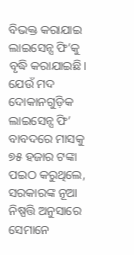ବିଭକ୍ତ କରାଯାଇ ଲାଇସେନ୍ସ ଫି’କୁ ବୃଦ୍ଧି କରାଯାଇଛି। ଯେଉଁ ମଦ ଦୋକାନଗୁଡ଼ିକ ଲାଇସେନ୍ସ ଫି’ ବାବଦରେ ମାସକୁ ୭୫ ହଜାର ଟଙ୍କା ପଇଠ କରୁଥିଲେ, ସରକାରଙ୍କ ନୂଆ ନିଷ୍ପତ୍ତି ଅନୁସାରେ ସେମାନେ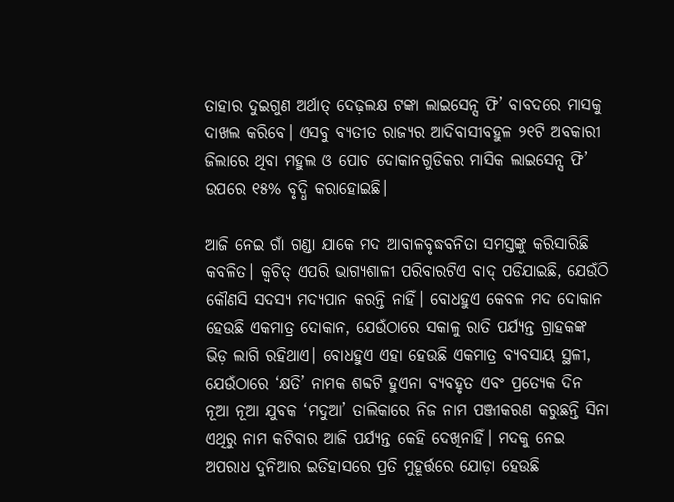ତାହାର ଦୁଇଗୁଣ ଅର୍ଥାତ୍‌ ଦେଢ଼ଲକ୍ଷ ଟଙ୍କା ଲାଇସେନ୍ସ ଫି’ ବାବଦରେ ମାସକୁ ଦାଖଲ କରିବେ। ଏସବୁ ବ୍ୟତୀତ ରାଜ୍ୟର ଆଦିବାସୀବହୁଳ ୨୧ଟି ଅବକାରୀ ଜିଲାରେ ଥିବା ମହୁଲ ଓ ପୋଚ ଦୋକାନଗୁଡିକର ମାସିକ ଲାଇସେନ୍ସ ଫି’ ଉପରେ ୧୫% ବୃଦ୍ଧି କରାହୋଇଛି।

ଆଜି ନେଇ ଗାଁ ଗଣ୍ଡା ଯାକେ ମଦ ଆବାଳବୃଦ୍ଧବନିତା ସମସ୍ତଙ୍କୁ କରିସାରିଛି କବଳିତ। କ୍ୱଚିତ୍‌ ଏପରି ଭାଗ୍ୟଶାଳୀ ପରିବାରଟିଏ ବାଦ୍‌ ପଡିଯାଇଛି, ଯେଉଁଠି କୌଣସି ସଦସ୍ୟ ମଦ୍ୟପାନ କରନ୍ତି ନାହିଁ। ବୋଧହୁଏ କେବଳ ମଦ ଦୋକାନ ହେଉଛି ଏକମାତ୍ର ଦୋକାନ, ଯେଉଁଠାରେ ସକାଳୁ ରାତି ପର୍ଯ୍ୟନ୍ତ ଗ୍ରାହକଙ୍କ ଭିଡ଼ ଲାଗି ରହିଥାଏ। ବୋଧହୁଏ ଏହା ହେଉଛି ଏକମାତ୍ର ବ୍ୟବସାୟ ସ୍ଥଳୀ, ଯେଉଁଠାରେ ‘କ୍ଷତି’ ନାମକ ଶବ୍ଦଟି ହୁଏନା ବ୍ୟବହୃତ ଏବଂ ପ୍ରତ୍ୟେକ ଦିନ ନୂଆ ନୂଆ ଯୁବକ ‘ମଦୁଆ’ ତାଲିକାରେ ନିଜ ନାମ ପଞ୍ଜୀକରଣ କରୁଛନ୍ତି ସିନା ଏଥିରୁ ନାମ କଟିବାର ଆଜି ପର୍ଯ୍ୟନ୍ତ କେହି ଦେଖିନାହିଁ। ମଦକୁ ନେଇ ଅପରାଧ ଦୁନିଆର ଇତିହାସରେ ପ୍ରତି ମୁହୂର୍ତ୍ତରେ ଯୋଡ଼ା ହେଉଛି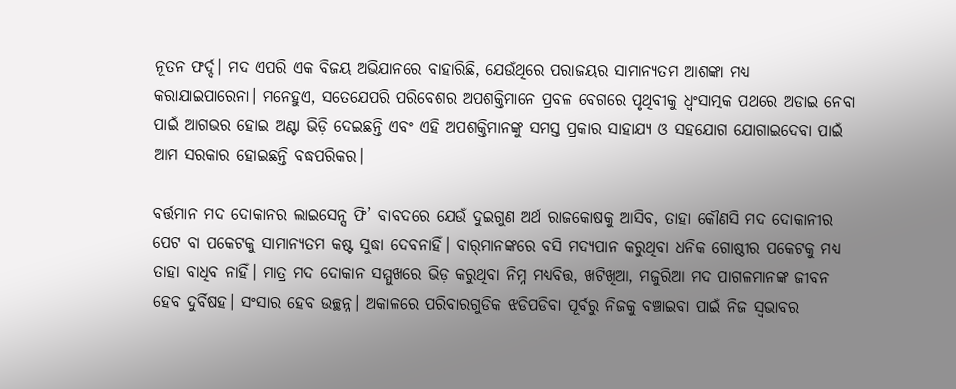ନୂତନ ଫର୍ଦ୍ଦ। ମଦ ଏପରି ଏକ ବିଜୟ ଅଭିଯାନରେ ବାହାରିଛି, ଯେଉଁଥିରେ ପରାଜୟର ସାମାନ୍ୟତମ ଆଶଙ୍କା ମଧ୍ୟ କରାଯାଇପାରେନା। ମନେହୁଏ, ସତେଯେପରି ପରିବେଶର ଅପଶକ୍ତିମାନେ ପ୍ରବଳ ବେଗରେ ପୃଥିବୀକୁ ଧ୍ୱଂସାତ୍ମକ ପଥରେ ଅଡାଇ ନେବା ପାଇଁ ଆଗଭର ହୋଇ ଅଣ୍ଟା ଭିଡ଼ି ଦେଇଛନ୍ତି ଏବଂ ଏହି ଅପଶକ୍ତିମାନଙ୍କୁ ସମସ୍ତ ପ୍ରକାର ସାହାଯ୍ୟ ଓ ସହଯୋଗ ଯୋଗାଇଦେବା ପାଇଁ ଆମ ସରକାର ହୋଇଛନ୍ତି ବଦ୍ଧପରିକର।

ବର୍ତ୍ତମାନ ମଦ ଦୋକାନର ଲାଇସେନ୍ସ ଫି’ ବାବଦରେ ଯେଉଁ ଦୁଇଗୁଣ ଅର୍ଥ ରାଜକୋଷକୁ ଆସିବ, ତାହା କୌଣସି ମଦ ଦୋକାନୀର ପେଟ ବା ପକେଟକୁ ସାମାନ୍ୟତମ କଷ୍ଟ ସୁଦ୍ଧା ଦେବନାହିଁ। ବାର୍‌ମାନଙ୍କରେ ବସି ମଦ୍ୟପାନ କରୁଥିବା ଧନିକ ଗୋଷ୍ଠୀର ପକେଟକୁ ମଧ୍ୟ ତାହା ବାଧିବ ନାହିଁ। ମାତ୍ର ମଦ ଦୋକାନ ସମ୍ମୁଖରେ ଭିଡ଼ କରୁଥିବା ନିମ୍ନ ମଧ୍ୟବିତ୍ତ, ଖଟିଖିଆ, ମଜୁରିଆ ମଦ ପାଗଳମାନଙ୍କ ଜୀବନ ହେବ ଦୁର୍ବିଷହ। ସଂସାର ହେବ ଉଚ୍ଛନ୍ନ। ଅକାଳରେ ପରିବାରଗୁଡିକ ଝଡିପଡିବା ପୂର୍ବରୁ ନିଜକୁ ବଞ୍ଚାଇବା ପାଇଁ ନିଜ ସ୍ବଭାବର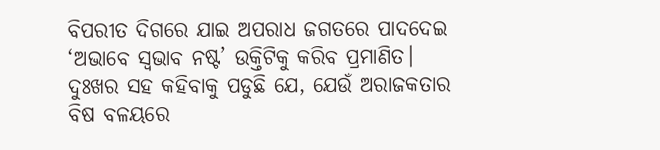ବିପରୀତ ଦିଗରେ ଯାଇ ଅପରାଧ ଜଗତରେ ପାଦଦେଇ ‘ଅଭାବେ ସ୍ବଭାବ ନଷ୍ଟ’ ଉକ୍ତିଟିକୁ କରିବ ପ୍ରମାଣିତ। ଦୁଃଖର ସହ କହିବାକୁ ପଡୁଛି ଯେ, ଯେଉଁ ଅରାଜକତାର ବିଷ ବଳୟରେ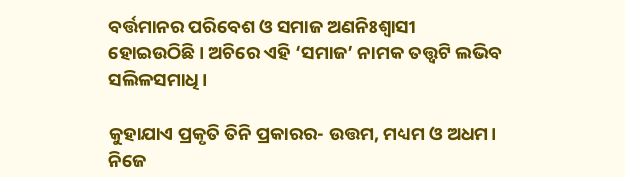ବର୍ତ୍ତମାନର ପରିବେଶ ଓ ସମାଜ ଅଣନିଃଶ୍ୱାସୀ ହୋଇଉଠିଛି। ଅଚିରେ ଏହି ‘ସମାଜ’ ନାମକ ତତ୍ତ୍ୱଟି ଲଭିବ ସଲିଳସମାଧି।

କୁହାଯାଏ ପ୍ରକୃତି ତିନି ପ୍ରକାରର- ଉତ୍ତମ, ମଧ୍ୟମ ଓ ଅଧମ। ନିଜେ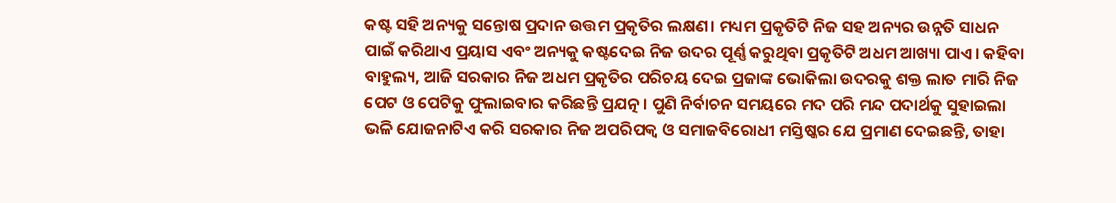କଷ୍ଟ ସହି ଅନ୍ୟକୁ ସନ୍ତୋଷ ପ୍ରଦାନ ଉତ୍ତମ ପ୍ରକୃତିର ଲକ୍ଷଣ। ମଧ୍ୟମ ପ୍ରକୃତିଟି ନିଜ ସହ ଅନ୍ୟର ଉନ୍ନତି ସାଧନ ପାଇଁ କରିଥାଏ ପ୍ରୟାସ ଏବଂ ଅନ୍ୟକୁ କଷ୍ଟଦେଇ ନିଜ ଉଦର ପୂର୍ଣ୍ଣ କରୁଥିବା ପ୍ରକୃତିଟି ଅଧମ ଆଖ୍ୟା ପାଏ। କହିବା ବାହୁଲ୍ୟ, ଆଜି ସରକାର ନିଜ ଅଧମ ପ୍ରକୃତିର ପରିଚୟ ଦେଇ ପ୍ରଜାଙ୍କ ଭୋକିଲା ଉଦରକୁ ଶକ୍ତ ଲାତ ମାରି ନିଜ ପେଟ ଓ ପେଟିକୁ ଫୁଲାଇବାର କରିଛନ୍ତି ପ୍ରଯତ୍ନ। ପୁଣି ନିର୍ବାଚନ ସମୟରେ ମଦ ପରି ମନ୍ଦ ପଦାର୍ଥକୁ ସୁହାଇଲା ଭଳି ଯୋଜନାଟିଏ କରି ସରକାର ନିଜ ଅପରିପକ୍ୱ ଓ ସମାଜବିରୋଧୀ ମସ୍ତିଷ୍କର ଯେ ପ୍ରମାଣ ଦେଇଛନ୍ତି, ତାହା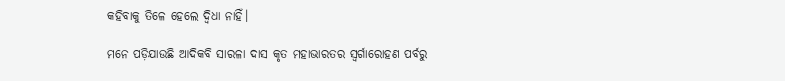କହିବାକୁ ତିଳେ ହେଲେ ଦ୍ୱିଧା ନାହିଁ।

ମନେ ପଡ଼ିଯାଉଛି ଆଦିକବି ସାରଳା ଦାସ କୃତ ମହାଭାରତର ସ୍ବର୍ଗାରୋହଣ ପର୍ବରୁ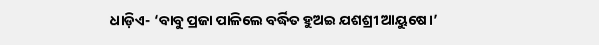ଧାଡ଼ିଏ- ‘ବାବୁ ପ୍ରଜା ପାଳିଲେ ବର୍ଦ୍ଧିତ ହୁଅଇ ଯଶଶ୍ରୀ ଆୟୁଷେ।’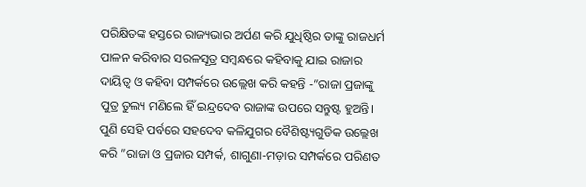ପରିକ୍ଷିତଙ୍କ ହସ୍ତରେ ରାଜ୍ୟଭାର ଅର୍ପଣ କରି ଯୁଧିଷ୍ଠିର ତାଙ୍କୁ ରାଜଧର୍ମ ପାଳନ କରିବାର ସରଳସୂତ୍ର ସମ୍ବନ୍ଧରେ କହିବାକୁ ଯାଇ ରାଜାର ଦାୟିତ୍ୱ ଓ କହିବା ସମ୍ପର୍କରେ ଉଲ୍ଲେଖ କରି କହନ୍ତି -”ରାଜା ପ୍ରଜାଙ୍କୁ ପୁତ୍ର ତୁଲ୍ୟ ମଣିଲେ ହିଁ ଇନ୍ଦ୍ରଦେବ ରାଜାଙ୍କ ଉପରେ ସନ୍ତୁଷ୍ଟ ହୁଅନ୍ତି। ପୁଣି ସେହି ପର୍ବରେ ସହଦେବ କଳିଯୁଗର ବୈଶିଷ୍ଟ୍ୟଗୁଡିକ ଉଲ୍ଲେଖ କରି ”ରାଜା ଓ ପ୍ରଜାର ସମ୍ପର୍କ, ଶାଗୁଣା-ମଡ଼ାର ସମ୍ପର୍କରେ ପରିଣତ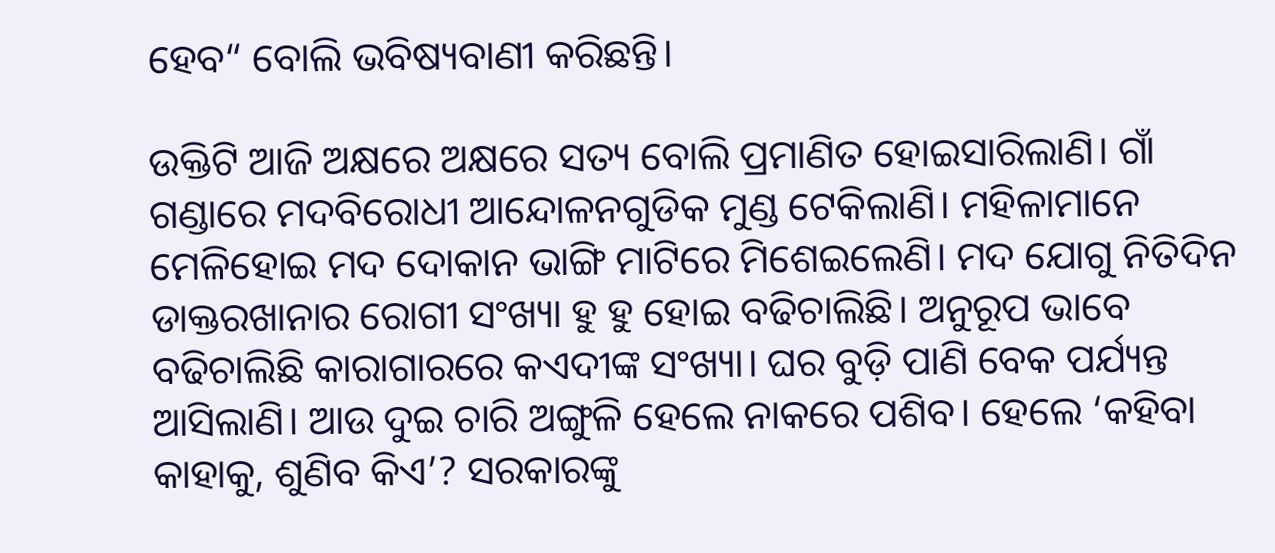ହେବ“ ବୋଲି ଭବିଷ୍ୟବାଣୀ କରିଛନ୍ତି।

ଉକ୍ତିଟି ଆଜି ଅକ୍ଷରେ ଅକ୍ଷରେ ସତ୍ୟ ବୋଲି ପ୍ରମାଣିତ ହୋଇସାରିଲାଣି। ଗାଁ ଗଣ୍ଡାରେ ମଦବିରୋଧୀ ଆନ୍ଦୋଳନଗୁଡିକ ମୁଣ୍ଡ ଟେକିଲାଣି। ମହିଳାମାନେ ମେଳିହୋଇ ମଦ ଦୋକାନ ଭାଙ୍ଗି ମାଟିରେ ମିଶେଇଲେଣି। ମଦ ଯୋଗୁ ନିତିଦିନ ଡାକ୍ତରଖାନାର ରୋଗୀ ସଂଖ୍ୟା ହୁ ହୁ ହୋଇ ବଢିଚାଲିଛି। ଅନୁରୂପ ଭାବେ ବଢିଚାଲିଛି କାରାଗାରରେ କଏଦୀଙ୍କ ସଂଖ୍ୟା। ଘର ବୁଡ଼ି ପାଣି ବେକ ପର୍ଯ୍ୟନ୍ତ ଆସିଲାଣି। ଆଉ ଦୁଇ ଚାରି ଅଙ୍ଗୁଳି ହେଲେ ନାକରେ ପଶିବ। ହେଲେ ‘କହିବା କାହାକୁ, ଶୁଣିବ କିଏ’? ସରକାରଙ୍କୁ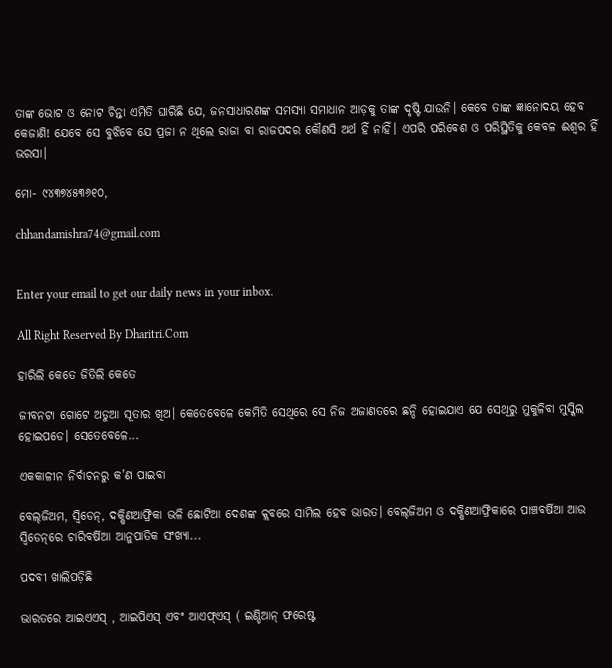ତାଙ୍କ ଭୋଟ ଓ ନୋଟ ଚିନ୍ତା ଏମିତି ଘାରିଛି ଯେ, ଜନସାଧାରଣଙ୍କ ସମସ୍ୟା ସମାଧାନ ଆଡ଼କୁ ତାଙ୍କ ଦୃଷ୍ଟି ଯାଉନି। କେବେ ତାଙ୍କ ଜ୍ଞାନୋଦୟ ହେବ କେଜାଣି! ଯେବେ ସେ ବୁଝିବେ ଯେ ପ୍ରଜା ନ ଥିଲେ ରାଜା ବା ରାଜପଦର କୌଣସି ଅର୍ଥ ହିଁ ନାହିଁ। ଏପରି ପରିବେଶ ଓ ପରିସ୍ଥିତିକୁ କେବଳ ଈଶ୍ୱର ହିଁ ଭରସା।

ମୋ- ୯୪୩୭୪୫୩୬୧୦,

chhandamishra74@gmail.com


Enter your email to get our daily news in your inbox.

All Right Reserved By Dharitri.Com

ହାରିଲି କେତେ ଜିତିଲି କେତେ

ଜୀବନଟା ଗୋଟେ ଅଡୁଆ ସୂତାର ଖିଅ। କେତେବେଳେ କେମିତି ସେଥିରେ ସେ ନିଜ ଅଜାଣତରେ ଛନ୍ଦି ହୋଇଯାଏ ଯେ ସେଥିରୁ ମୁକୁଳିବା ମୁସ୍କିଲ ହୋଇପଡେ। ସେତେବେଳେ...

ଏକକାଳୀନ ନିର୍ବାଚନରୁ କ’ଣ ପାଇବା

ବେଲ୍‌ଜିଅମ, ସ୍ବିଡେନ୍‌, ଦକ୍ଷିଣଆଫ୍ରିକା ଭଳି ଛୋଟିଆ ଦେଶଙ୍କ କ୍ଲବରେ ସାମିଲ ହେବ ଭାରତ। ବେଲ୍‌ଜିଅମ ଓ ଦକ୍ଷିଣଆଫ୍ରିକାରେ ପାଞ୍ଚବର୍ଷିଆ ଆଉ ସ୍ବିଡେନ୍‌ରେ ଚାରିବର୍ଷିଆ ଆନୁପାତିକ ସଂଖ୍ୟା...

ପଦବୀ ଖାଲିପଡ଼ିଛି

ଭାରତରେ ଆଇଏଏସ୍‌ , ଆଇପିଏସ୍‌ ଏବଂ ଆଏଫ୍‌ଏସ୍‌ ( ଇଣ୍ଡିଆନ୍‌ ଫରେଷ୍ଟ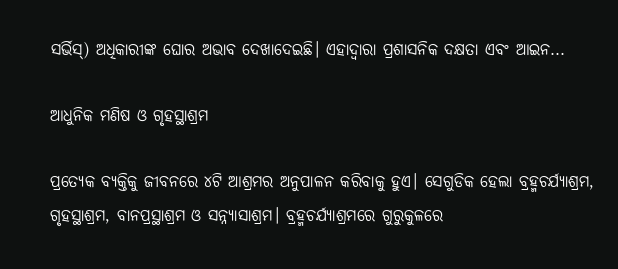ସର୍ଭିସ୍‌) ଅଧିକାରୀଙ୍କ ଘୋର ଅଭାବ ଦେଖାଦେଇଛି। ଏହାଦ୍ୱାରା ପ୍ରଶାସନିକ ଦକ୍ଷତା ଏବଂ ଆଇନ...

ଆଧୁନିକ ମଣିଷ ଓ ଗୃହସ୍ଥାଶ୍ରମ

ପ୍ରତ୍ୟେକ ବ୍ୟକ୍ତିକୁ ଜୀବନରେ ୪ଟି ଆଶ୍ରମର ଅନୁପାଳନ କରିବାକୁ ହୁଏ। ସେଗୁଡିକ ହେଲା ବ୍ରହ୍ମଚର୍ଯ୍ୟାଶ୍ରମ, ଗୃହସ୍ଥାଶ୍ରମ, ବାନପ୍ରସ୍ଥାଶ୍ରମ ଓ ସନ୍ନ୍ୟାସାଶ୍ରମ। ବ୍ରହ୍ମଚର୍ଯ୍ୟାଶ୍ରମରେ ଗୁରୁକୁଳରେ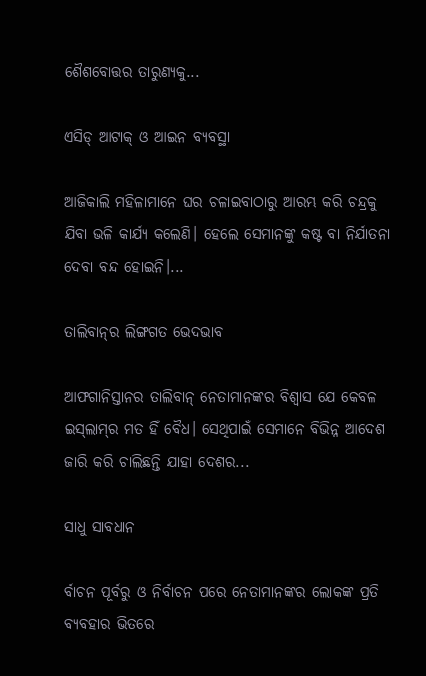ଶୈଶବୋତ୍ତର ତାରୁଣ୍ୟକୁ...

ଏସିଡ୍‌ ଆଟାକ୍‌ ଓ ଆଇନ ବ୍ୟବସ୍ଥା

ଆଜିକାଲି ମହିଳାମାନେ ଘର ଚଳାଇବାଠାରୁ ଆରମ୍ଭ କରି ଚନ୍ଦ୍ରକୁ ଯିବା ଭଳି କାର୍ଯ୍ୟ କଲେଣି। ହେଲେ ସେମାନଙ୍କୁ କଷ୍ଟ ବା ନିର୍ଯାତନା ଦେବା ବନ୍ଦ ହୋଇନି।...

ତାଲିବାନ୍‌ର ଲିଙ୍ଗଗତ ଭେଦଭାବ

ଆଫଗାନିସ୍ତାନର ତାଲିବାନ୍‌ ନେତାମାନଙ୍କର ବିଶ୍ୱାସ ଯେ କେବଳ ଇସ୍‌ଲାମ୍‌ର ମତ ହିଁ ବୈଧ। ସେଥିପାଇଁ ସେମାନେ ବିଭିନ୍ନ ଆଦେଶ ଜାରି କରି ଚାଲିଛନ୍ତି ଯାହା ଦେଶର...

ସାଧୁ ସାବଧାନ

ର୍ବାଚନ ପୂର୍ବରୁ ଓ ନିର୍ବାଚନ ପରେ ନେତାମାନଙ୍କର ଲୋକଙ୍କ ପ୍ରତି ବ୍ୟବହାର ଭିତରେ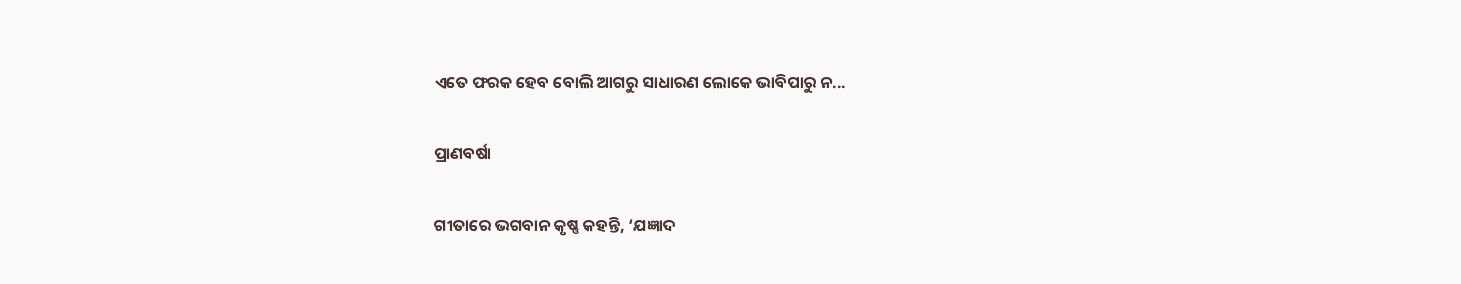ଏତେ ଫରକ ହେବ ବୋଲି ଆଗରୁ ସାଧାରଣ ଲୋକେ ଭାବିପାରୁ ନ...

ପ୍ରାଣବର୍ଷା

ଗୀତାରେ ଭଗବାନ କୃଷ୍ଣ କହନ୍ତି, ‘ଯଜ୍ଞାଦ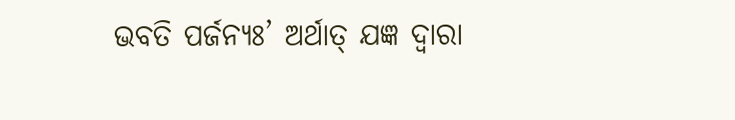ଭବତି ପର୍ଜନ୍ୟଃ’ ଅର୍ଥାତ୍‌ ଯଜ୍ଞ ଦ୍ୱାରା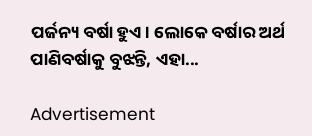ପର୍ଜନ୍ୟ ବର୍ଷା ହୁଏ। ଲୋକେ ବର୍ଷାର ଅର୍ଥ ପାଣିବର୍ଷାକୁ ବୁଝନ୍ତି, ଏହା...

Advertisement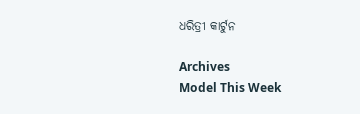ଧରିତ୍ରୀ କାର୍ଟୁନ

Archives
Model This Week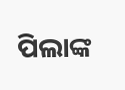ପିଲାଙ୍କ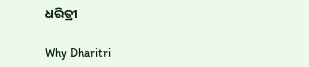ଧରିତ୍ରୀ

Why Dharitri